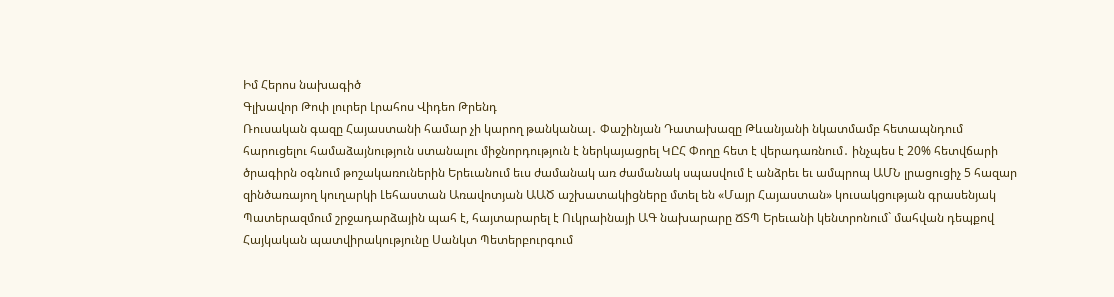Իմ Հերոս նախագիծ
Գլխավոր Թոփ լուրեր Լրահոս Վիդեո Թրենդ
Ռուսական գազը Հայաստանի համար չի կարող թանկանալ․ Փաշինյան Դատախազը Թևանյանի նկատմամբ հետապնդում հարուցելու համաձայնություն ստանալու միջնորդություն է ներկայացրել ԿԸՀ Փողը հետ է վերադառնում․ ինչպես է 20% հետվճարի ծրագիրն օգնում թոշակառուներին Երեւանում եւս ժամանակ առ ժամանակ սպասվում է անձրեւ եւ ամպրոպ ԱՄՆ լրացուցիչ 5 հազար զինծառայող կուղարկի Լեհաստան Առավոտյան ԱԱԾ աշխատակիցները մտել են «Մայր Հայաստան» կուսակցության գրասենյակ Պատերազմում շրջադարձային պահ է, հայտարարել է Ուկրաինայի ԱԳ նախարարը ՃՏՊ Երեւանի կենտրոնում` մահվան դեպքով Հայկական պատվիրակությունը Սանկտ Պետերբուրգում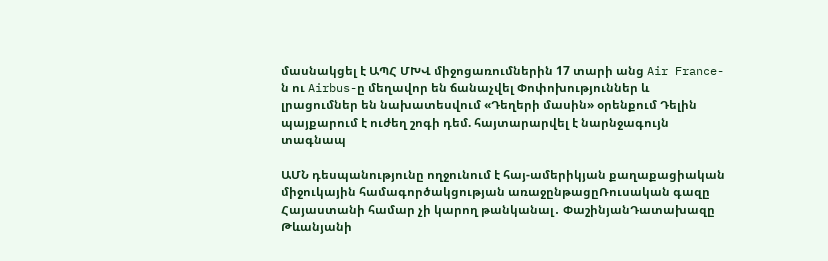մասնակցել է ԱՊՀ ՄԽՎ միջոցառումներին 17 տարի անց Air France-ն ու Airbus-ը մեղավոր են ճանաչվել Փոփոխություններ և լրացումներ են նախատեսվում «Դեղերի մասին» օրենքում Դելին պայքարում է ուժեղ շոգի դեմ. հայտարարվել է նարնջագույն տագնապ

ԱՄՆ դեսպանությունը ողջունում է հայ-ամերիկյան քաղաքացիական միջուկային համագործակցության առաջընթացըՌուսական գազը Հայաստանի համար չի կարող թանկանալ․ ՓաշինյանԴատախազը Թևանյանի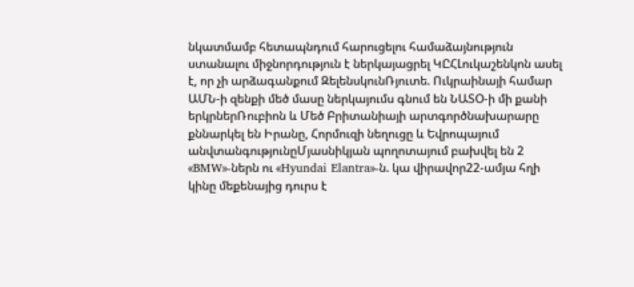նկատմամբ հետապնդում հարուցելու համաձայնություն ստանալու միջնորդություն է ներկայացրել ԿԸՀԼուկաշենկոն ասել է, որ չի արձագանքում ԶելենսկունՌյուտե. Ուկրաինայի համար ԱՄՆ-ի զենքի մեծ մասը ներկայումս գնում են ՆԱՏՕ-ի մի քանի երկրներՌուբիոն և Մեծ Բրիտանիայի արտգործնախարարը քննարկել են Իրանը, Հորմուզի նեղուցը և Եվրոպայում անվտանգությունըՄյասնիկյան պողոտայում բախվել են 2 «BMW»-ներն ու «Hyundai Elantra»-ն. կա վիրավոր22-ամյա հղի կինը մեքենայից դուրս է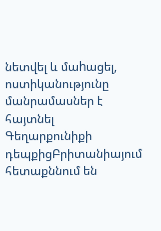նետվել և մաhացել, ոստիկանությունը մանրամասներ է հայտնել Գեղարքունիքի դեպքիցԲրիտանիայում հետաքննում են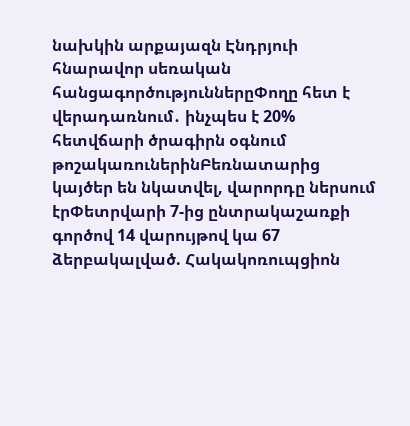նախկին արքայազն Էնդրյուի հնարավոր սեռական հանցագործություններըՓողը հետ է վերադառնում․ ինչպես է 20% հետվճարի ծրագիրն օգնում թոշակառուներինԲեռնատարից կայծեր են նկատվել, վարորդը ներսում էրՓետրվարի 7-ից ընտրակաշառքի գործով 14 վարույթով կա 67 ձերբակալված. Հակակոռուպցիոն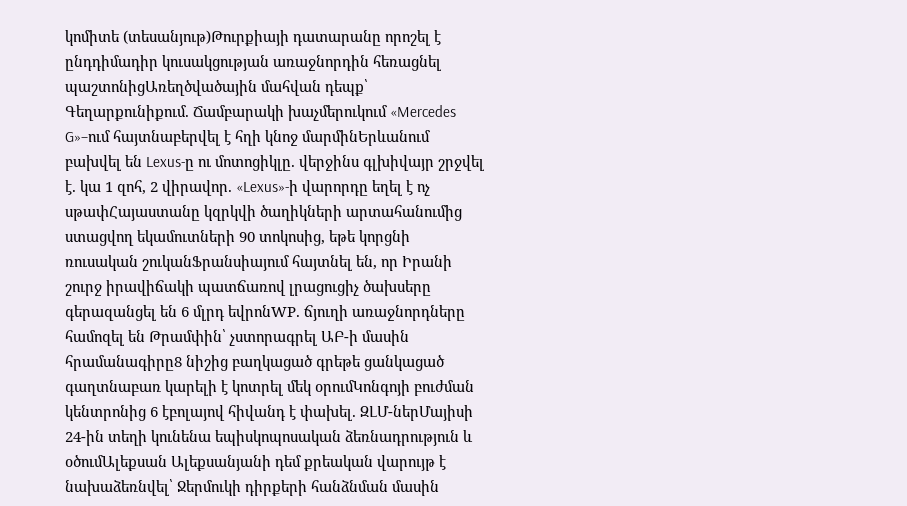կոմիտե (տեսանյութ)Թուրքիայի դատարանը որոշել է ընդդիմադիր կուսակցության առաջնորդին հեռացնել պաշտոնիցԱռեղծվածային մահվան դեպք՝ Գեղարքունիքում. Ճամբարակի խաչմերուկում «Mercedes G»–ում հայտնաբերվել է հղի կնոջ մարմինԵրևանում բախվել են Lexus-ը ու մոտոցիկլը. վերջինս գլխիվայր շրջվել է. կա 1 զոհ, 2 վիրավոր. «Lexus»-ի վարորդը եղել է ոչ սթափՀայաստանը կզրկվի ծաղիկների արտահանումից ստացվող եկամուտների 90 տոկոսից, եթե կորցնի ռուսական շուկանՖրանսիայում հայտնել են, որ Իրանի շուրջ իրավիճակի պատճառով լրացուցիչ ծախսերը գերազանցել են 6 մլրդ եվրոնWP. ճյուղի առաջնորդները համոզել են Թրամփին՝ չստորագրել ԱԲ-ի մասին հրամանագիրը8 նիշից բաղկացած գրեթե ցանկացած գաղտնաբառ կարելի է կոտրել մեկ օրումԿոնգոյի բուժման կենտրոնից 6 էբոլայով հիվանդ է փախել. ԶԼՄ-ներՄայիսի 24-ին տեղի կունենա եպիսկոպոսական ձեռնադրություն և օծումԱլեքսան Ալեքսանյանի դեմ քրեական վարույթ է նախաձեռնվել՝ Ջերմուկի դիրքերի հանձնման մասին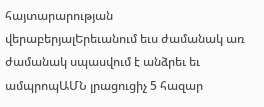հայտարարության վերաբերյալԵրեւանում եւս ժամանակ առ ժամանակ սպասվում է անձրեւ եւ ամպրոպԱՄՆ լրացուցիչ 5 հազար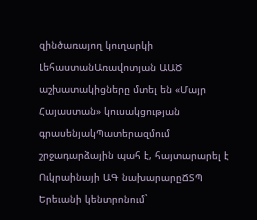զինծառայող կուղարկի ԼեհաստանԱռավոտյան ԱԱԾ աշխատակիցները մտել են «Մայր Հայաստան» կուսակցության գրասենյակՊատերազմում շրջադարձային պահ է, հայտարարել է Ուկրաինայի ԱԳ նախարարըՃՏՊ Երեւանի կենտրոնում`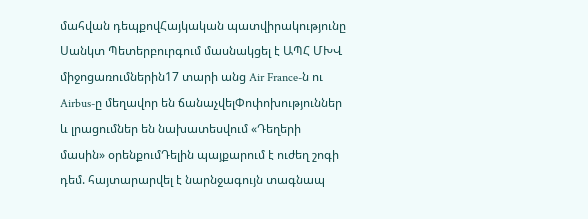մահվան դեպքովՀայկական պատվիրակությունը Սանկտ Պետերբուրգում մասնակցել է ԱՊՀ ՄԽՎ միջոցառումներին17 տարի անց Air France-ն ու Airbus-ը մեղավոր են ճանաչվելՓոփոխություններ և լրացումներ են նախատեսվում «Դեղերի մասին» օրենքումԴելին պայքարում է ուժեղ շոգի դեմ. հայտարարվել է նարնջագույն տագնապ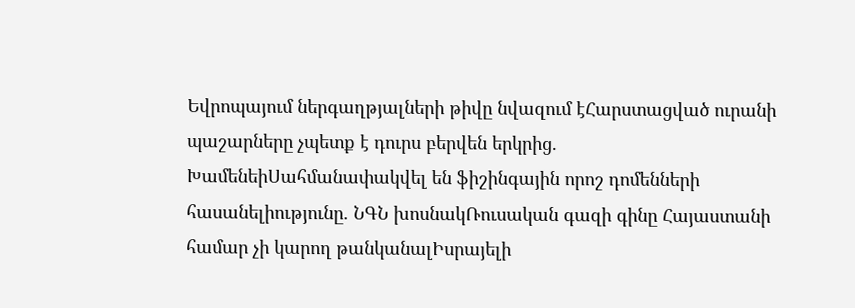Եվրոպայում ներգաղթյալների թիվը նվազում էՀարստացված ուրանի պաշարները չպետք է դուրս բերվեն երկրից. ԽամենեիՍահմանափակվել են ֆիշինգային որոշ դոմենների հասանելիությունը. ՆԳՆ խոսնակՌուսական գազի գինը Հայաստանի համար չի կարող թանկանալԻսրայելի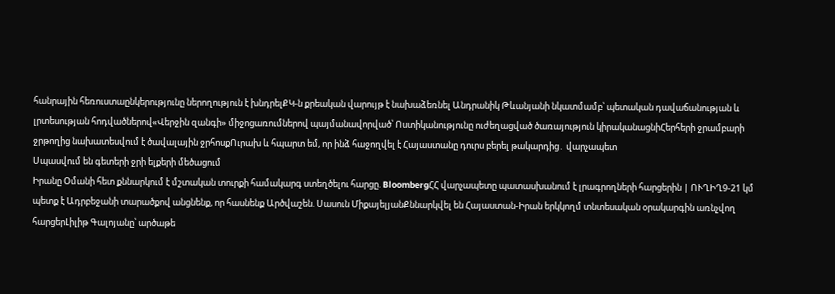հանրային հեռուստաընկերությունը ներողություն է խնդրելՔԿ-ն քրեական վարույթ է նախաձեռնել Անդրանիկ Թևանյանի նկատմամբ՝ պետական դավաճանության և լրտեսության հոդվածներով«Վերջին զանգի» միջոցառումներով պայմանավորված՝ Ոստիկանությունը ուժեղացված ծառայություն կիրականացնիՀերհերի ջրամբարի ջրթողից նախատեսվում է ծավալային ջրհոսքՈւրախ և հպարտ եմ, որ ինձ հաջողվել է Հայաստանը դուրս բերել թակարդից․ վարչապետ
Սպասվում են գետերի ջրի ելքերի մեծացում
Իրանը Օմանի հետ քննարկում է մշտական տուրքի համակարգ ստեղծելու հարցը. BloombergՀՀ վարչապետը պատասխանում է լրագրողների հարցերին | ՈՒՂԻՂ9-21 կմ պետք է Ադրբեջանի տարածքով անցնենք, որ հասնենք Արծվաշեն. Սասուն ՄիքայելյանՔննարկվել են Հայաստան-Իրան երկկողմ տնտեսական օրակարգին առնչվող հարցերԼիլիթ Գալոյանը՝ արծաթե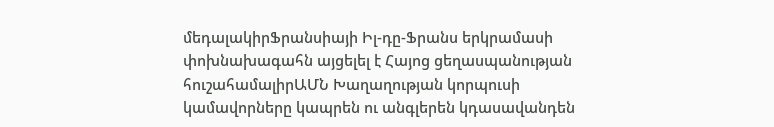մեդալակիրՖրանսիայի Իլ-դը-Ֆրանս երկրամասի փոխնախագահն այցելել է Հայոց ցեղասպանության հուշահամալիրԱՄՆ Խաղաղության կորպուսի կամավորները կապրեն ու անգլերեն կդասավանդեն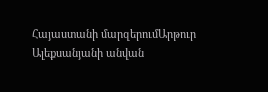Հայաստանի մարզերումԱրթուր Ալեքսանյանի անվան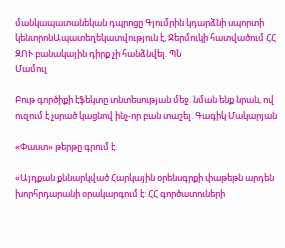մանկապատանեկան դպրոցը Գյումրին կդարձնի սպորտի կենտրոնԱպատեղեկատվություն է, Ջերմուկի հատվածում ՀՀ ԶՈՒ բանակային դիրք չի հանձնվել. ՊՆ
Մամուլ

Բութ գործիքի էֆեկտը տնտեսության մեջ. նման ենք նրան, ով ուզում է չսրած կացնով ինչ-որ բան տաշել. Գագիկ Մակարյան

«Փաստ» թերթը գրում է.

«Այդքան քննարկված Հարկային օրենսգրքի փաթեթն արդեն խորհրդարանի օրակարգում է: ՀՀ գործատուների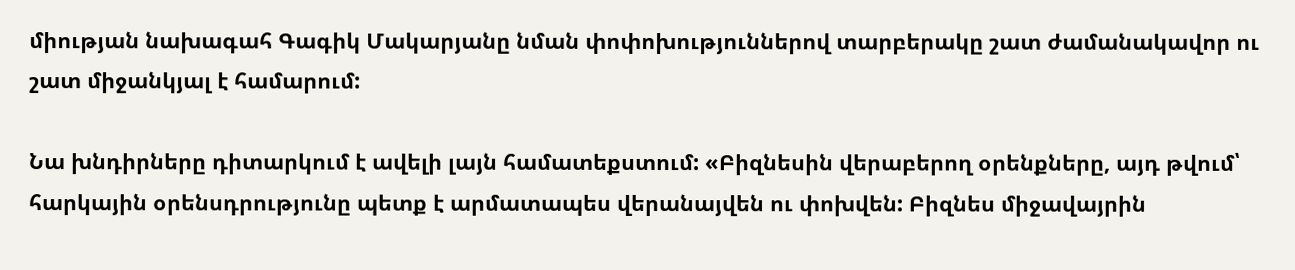միության նախագահ Գագիկ Մակարյանը նման փոփոխություններով տարբերակը շատ ժամանակավոր ու շատ միջանկյալ է համարում:

Նա խնդիրները դիտարկում է ավելի լայն համատեքստում: «Բիզնեսին վերաբերող օրենքները, այդ թվում՝ հարկային օրենսդրությունը պետք է արմատապես վերանայվեն ու փոխվեն: Բիզնես միջավայրին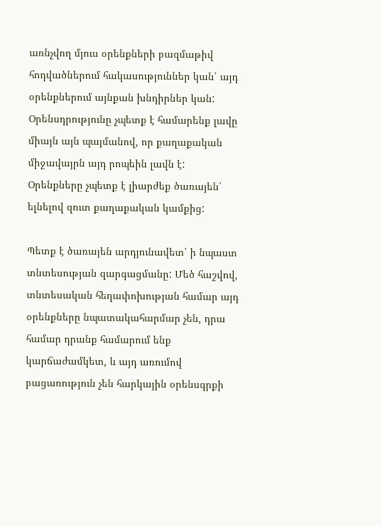առնչվող մյուս օրենքների բազմաթիվ հոդվածներում հակասություններ կան՝ այդ օրենքներում այնքան խնդիրներ կան: Օրենսդրությունը չպետք է համարենք լավը միայն այն պայմանով, որ քաղաքական միջավայրն այդ րոպեին լավն է: Օրենքները չպետք է լիարժեք ծառայեն՝ ելնելով զուտ քաղաքական կամքից:

Պետք է ծառայեն արդյունավետ՝ ի նպաստ տնտեսության զարգացմանը: Մեծ հաշվով, տնտեսական հեղափոխության համար այդ օրենքները նպատակահարմար չեն, դրա համար դրանք համարում ենք կարճաժամկետ, և այդ առումով բացառություն չեն հարկային օրենսգրքի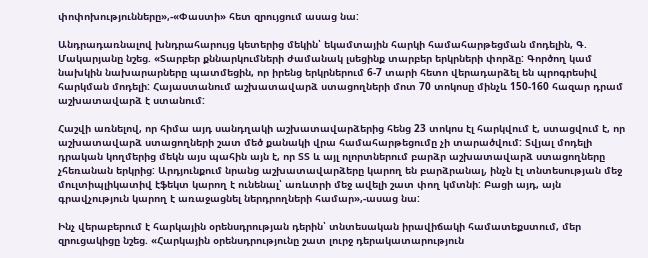փոփոխությունները»,-«Փաստի» հետ զրույցում ասաց նա:

Անդրադառնալով խնդրահարույց կետերից մեկին՝ եկամտային հարկի համահարթեցման մոդելին, Գ. Մակարյանը նշեց. «Տարբեր քննարկումների ժամանակ լսեցինք տարբեր երկրների փորձը: Գործող կամ նախկին նախարարները պատմեցին, որ իրենց երկրներում 6-7 տարի հետո վերադարձել են պրոգրեսիվ հարկման մոդելի: Հայաստանում աշխատավարձ ստացողների մոտ 70 տոկոսը մինչև 150-160 հազար դրամ աշխատավարձ է ստանում:

Հաշվի առնելով, որ հիմա այդ սանդղակի աշխատավարձերից հենց 23 տոկոս էլ հարկվում է, ստացվում է, որ աշխատավարձ ստացողների շատ մեծ քանակի վրա համահարթեցումը չի տարածվում: Տվյալ մոդելի դրական կողմերից մեկն այս պահին այն է, որ ՏՏ և այլ ոլորտներում բարձր աշխատավարձ ստացողները չհեռանան երկրից: Արդյունքում նրանց աշխատավարձերը կարող են բարձրանալ, ինչն էլ տնտեսության մեջ մուլտիպլիկատիվ էֆեկտ կարող է ունենալ՝ առևտրի մեջ ավելի շատ փող կմտնի: Բացի այդ, այն գրավչություն կարող է առաջացնել ներդրողների համար»,-ասաց նա:

Ինչ վերաբերում է հարկային օրենսդրության դերին՝ տնտեսական իրավիճակի համատեքստում, մեր զրուցակիցը նշեց. «Հարկային օրենսդրությունը շատ լուրջ դերակատարություն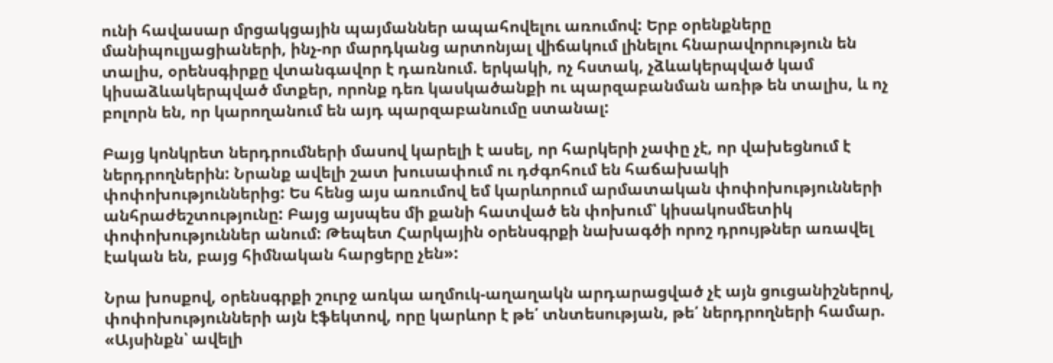ունի հավասար մրցակցային պայմաններ ապահովելու առումով: Երբ օրենքները մանիպուլյացիաների, ինչ-որ մարդկանց արտոնյալ վիճակում լինելու հնարավորություն են տալիս, օրենսգիրքը վտանգավոր է դառնում. երկակի, ոչ հստակ, չձևակերպված կամ կիսաձևակերպված մտքեր, որոնք դեռ կասկածանքի ու պարզաբանման առիթ են տալիս, և ոչ բոլորն են, որ կարողանում են այդ պարզաբանումը ստանալ:

Բայց կոնկրետ ներդրումների մասով կարելի է ասել, որ հարկերի չափը չէ, որ վախեցնում է ներդրողներին: Նրանք ավելի շատ խուսափում ու դժգոհում են հաճախակի փոփոխություններից: Ես հենց այս առումով եմ կարևորում արմատական փոփոխությունների անհրաժեշտությունը: Բայց այսպես մի քանի հատված են փոխում՝ կիսակոսմետիկ փոփոխություններ անում: Թեպետ Հարկային օրենսգրքի նախագծի որոշ դրույթներ առավել էական են, բայց հիմնական հարցերը չեն»:

Նրա խոսքով, օրենսգրքի շուրջ առկա աղմուկ-աղաղակն արդարացված չէ այն ցուցանիշներով, փոփոխությունների այն էֆեկտով, որը կարևոր է թե՛ տնտեսության, թե՛ ներդրողների համար. «Այսինքն՝ ավելի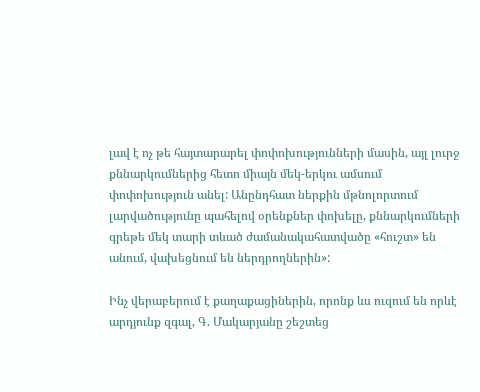լավ է ոչ թե հայտարարել փոփոխությունների մասին, այլ լուրջ քննարկումներից հետո միայն մեկ-երկու ամսում փոփոխություն անել: Անընդհատ ներքին մթնոլորտում լարվածությունը պահելով օրենքներ փոխելը, քննարկումների գրեթե մեկ տարի տևած ժամանակահատվածը «հուշտ» են անում, վախեցնում են ներդրողներին»:

Ինչ վերաբերում է քաղաքացիներին, որոնք ևս ուզում են որևէ արդյունք զգալ, Գ. Մակարյանը շեշտեց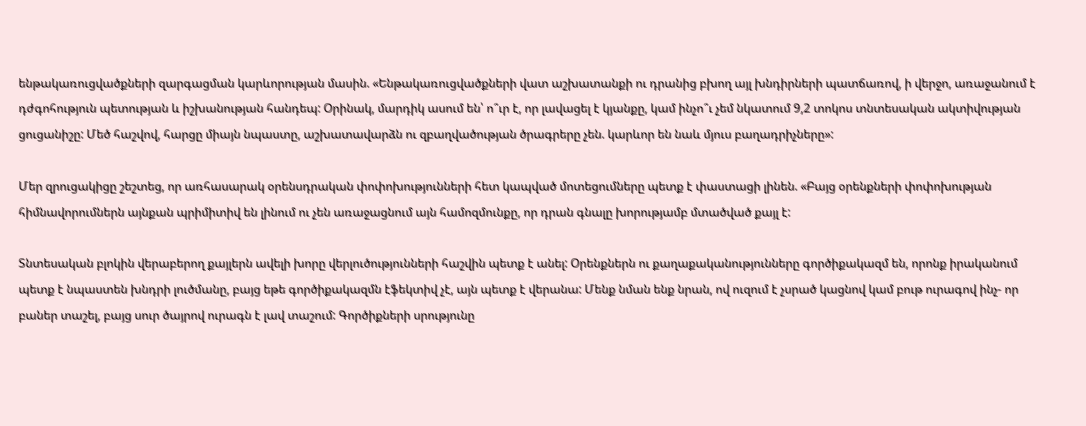ենթակառուցվածքների զարգացման կարևորության մասին. «Ենթակառուցվածքների վատ աշխատանքի ու դրանից բխող այլ խնդիրների պատճառով, ի վերջո, առաջանում է դժգոհություն պետության և իշխանության հանդեպ: Օրինակ, մարդիկ ասում են՝ ո՞ւր է, որ լավացել է կյանքը, կամ ինչո՞ւ չեմ նկատում 9,2 տոկոս տնտեսական ակտիվության ցուցանիշը: Մեծ հաշվով, հարցը միայն նպաստը, աշխատավարձն ու զբաղվածության ծրագրերը չեն. կարևոր են նաև մյուս բաղադրիչները»:

Մեր զրուցակիցը շեշտեց, որ առհասարակ օրենսդրական փոփոխությունների հետ կապված մոտեցումները պետք է փաստացի լինեն. «Բայց օրենքների փոփոխության հիմնավորումներն այնքան պրիմիտիվ են լինում ու չեն առաջացնում այն համոզմունքը, որ դրան գնալը խորությամբ մտածված քայլ է:

Տնտեսական բլոկին վերաբերող քայլերն ավելի խորը վերլուծությունների հաշվին պետք է անել: Օրենքներն ու քաղաքականությունները գործիքակազմ են, որոնք իրականում պետք է նպաստեն խնդրի լուծմանը, բայց եթե գործիքակազմն էֆեկտիվ չէ, այն պետք է վերանա: Մենք նման ենք նրան, ով ուզում է չսրած կացնով կամ բութ ուրագով ինչ- որ բաներ տաշել, բայց սուր ծայրով ուրագն է լավ տաշում: Գործիքների սրությունը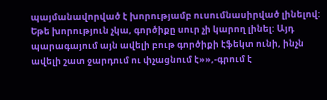պայմանավորված է խորությամբ ուսումնասիրված լինելով: Եթե խորություն չկա, գործիքը սուր չի կարող լինել: Այդ պարագայում այն ավելի բութ գործիքի էֆեկտ ունի, ինչն ավելի շատ ջարդում ու փչացնում է»»,-գրում է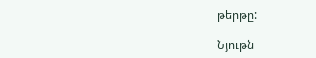թերթը:

Նյութն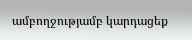ամբողջությամբ կարդացեք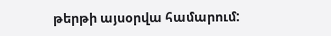թերթի այսօրվա համարում: